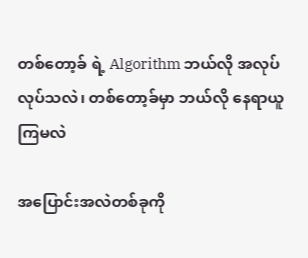တစ်တော့ခ် ရဲ့ Algorithm ဘယ်လို အလုပ်လုပ်သလဲ၊ တစ်တော့ခ်မှာ ဘယ်လို နေရာယူကြမလဲ

အပြောင်းအလဲတစ်ခုကို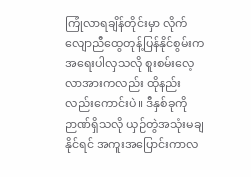ကြုံလာရချိန်တိုင်းမှာ လိုက်လျောညီထွေတုန့်ပြန်နိုင်စွမ်းက အရေးပါလှသလို စူးစမ်းလေ့လာအားကလည်း ထိုနည်းလည်းကောင်းပဲ။ ဒီနှစ်ခုကို ဉာဏ်ရှိသလို ယှဉ်တွဲအသုံးမချနိုင်ရင် အကူးအပြောင်းကာလ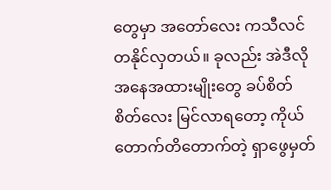တွေမှာ အတော်လေး ကသီလင်တနိုင်လှတယ်။ ခုလည်း အဲဒီလို အနေအထားမျိုးတွေ ခပ်စိတ်စိတ်လေး မြင်လာရတော့ ကိုယ်တောက်တိတောက်တဲ့ ရှာဖွေမှတ်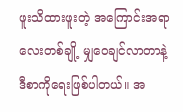ဖူးသိထားဖူးတဲ့ အကြောင်းအရာလေးတစ်ချို့ မျှဝေချင်လာတာနဲ့ ဒီစာကိုရေးဖြစ်ပါတယ်။ အ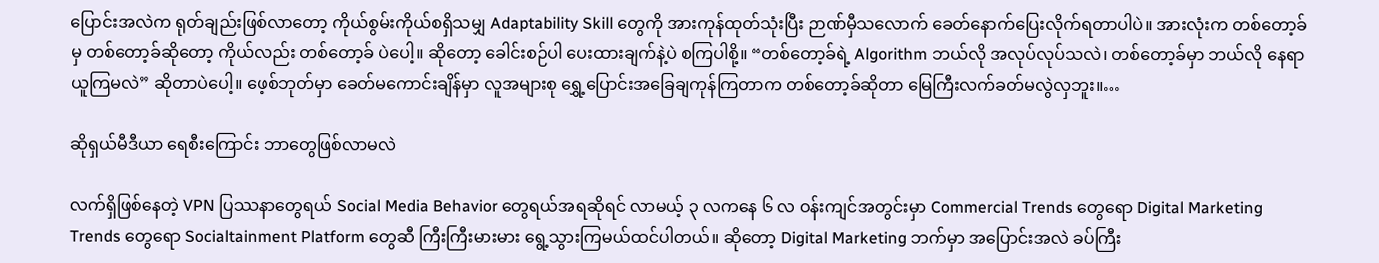ပြောင်းအလဲက ရုတ်ချည်းဖြစ်လာတော့ ကိုယ်စွမ်းကိုယ်စရှိသမျှ Adaptability Skill တွေကို အားကုန်ထုတ်သုံးပြီး ဉာဏ်မှီသလောက် ခေတ်နောက်ပြေးလိုက်ရတာပါပဲ။ အားလုံးက တစ်တော့ခ်မှ တစ်တော့ခ်ဆိုတော့ ကိုယ်လည်း တစ်တော့ခ် ပဲပေါ့။ ဆိုတော့ ခေါင်းစဉ်ပါ ပေးထားချက်နဲ့ပဲ စကြပါစို့။ “တစ်တော့ခ်ရဲ့ Algorithm ဘယ်လို အလုပ်လုပ်သလဲ၊ တစ်တော့ခ်မှာ ဘယ်လို နေရာယူကြမလဲ” ဆိုတာပဲပေါ့။ ဖေ့စ်ဘုတ်မှာ ခေတ်မကောင်းချိန်မှာ လူအများစု ရွှေ့ပြောင်းအခြေချကုန်ကြတာက တစ်တော့ခ်ဆိုတာ မြေကြီးလက်ခတ်မလွဲလှဘူး။…

ဆိုရှယ်မီဒီယာ ရေစီးကြောင်း ဘာတွေဖြစ်လာမလဲ

လက်ရှိဖြစ်နေတဲ့ VPN ပြဿနာတွေရယ် Social Media Behavior တွေရယ်အရဆိုရင် လာမယ့် ၃ လကနေ ၆ လ ဝန်းကျင်အတွင်းမှာ Commercial Trends တွေရော Digital Marketing Trends တွေရော Socialtainment Platform တွေဆီ ကြီးကြီးမားမား ရွေ့သွားကြမယ်ထင်ပါတယ်။ ဆိုတော့ Digital Marketing ဘက်မှာ အပြောင်းအလဲ ခပ်ကြီး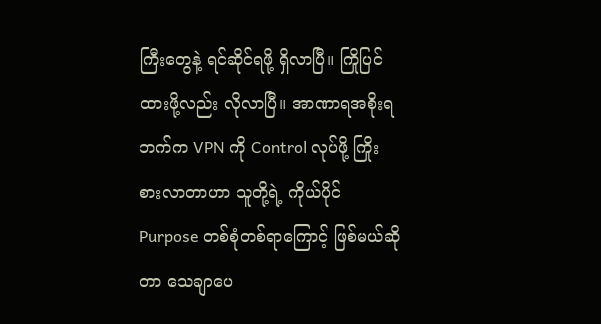ကြီးတွေနဲ့ ရင်ဆိုင်ရဖို့ ရှိလာပြီ။ ကြိုပြင်ထားဖို့လည်း လိုလာပြီ။ အာဏာရအစိုးရဘက်က VPN ကို Control လုပ်ဖို့ ကြိုးစားလာတာဟာ သူတို့ရဲ့ ကိုယ်ပိုင် Purpose တစ်စုံတစ်ရာကြောင့် ဖြစ်မယ်ဆိုတာ သေချာပေ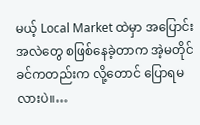မယ့် Local Market ထဲမှာ အပြောင်းအလဲတွေ စဖြစ်နေခဲ့တာက အဲ့မတိုင်ခင်ကတည်းက လို့တောင် ပြောရမလားပဲ။…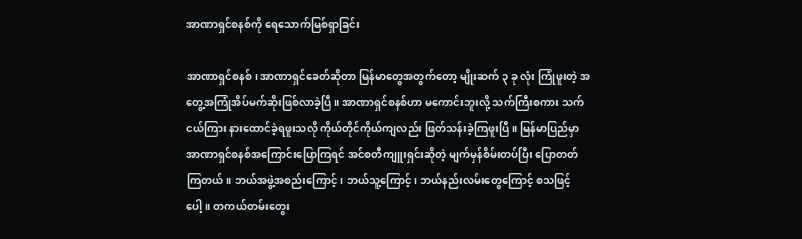အာဏာရှင်စနစ်ကို ရေသောက်မြစ်ရှာခြင်း

အာဏာရှင်စနစ်၊ အာဏာရှင်ခေတ်ဆိုတာ မြန်မာတွေအတွက်တော့ မျိုးဆက် ၃ ခု လုံး ကြုံဖူးတဲ့ အတွေ့အကြုံအိပ်မက်ဆိုးဖြစ်လာခဲ့ပြီ။ အာဏာရှင်စနစ်ဟာ မကောင်းဘူးလို့ သက်ကြီးစကား သက်ငယ်ကြား နားထောင်ခဲ့ရဖူးသလို ကိုယ်တိုင်ကိုယ်ကျလည်း ဖြတ်သန်းခဲ့ကြဖူးပြီ။ မြန်မာပြည်မှာ အာဏာရှင်စနစ်အကြောင်းပြောကြရင် အင်စတီကျူးရှင်းဆိုတဲ့ မျက်မှန်စိမ်းတပ်ပြီး ပြောတတ်ကြတယ်။ ဘယ်အဖွဲ့အစည်းကြောင့်၊ ဘယ်သူ့ကြောင့်၊ ဘယ်နည်းလမ်းတွေကြောင့် စသဖြင့်ပေါ့။ တကယ်တမ်းတွေး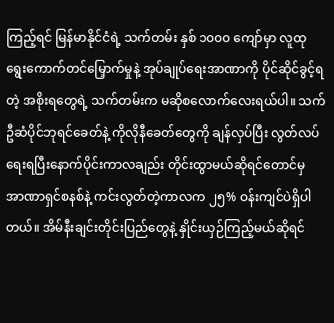ကြည့်ရင် မြန်မာနိုင်ငံရဲ့ သက်တမ်း နှစ် ၁၀၀၀ ကျော်မှာ လူထုရွေးကောက်တင်မြှောက်မှုနဲ့ အုပ်ချုပ်ရေးအာဏာကို ပိုင်ဆိုင်ခွင့်ရတဲ့ အစိုးရတွေရဲ့ သက်တမ်းက မဆိုစလောက်လေးရယ်ပါ။ သက်ဦဆံပိုင်ဘုရင်ခေတ်နဲ့ ကိုလိုနီခေတ်တွေကို ချန်လှပ်ပြီး လွတ်လပ်ရေးရပြီးနောက်ပိုင်းကာလချည်း တိုင်းထွာမယ်ဆိုရင်တောင်မှ အာဏာရှင်စနစ်နဲ့ ကင်းလွတ်တဲ့ကာလက ၂၅% ဝန်းကျင်ပဲရှိပါတယ်။ အိမ်နီးချင်းတိုင်းပြည်တွေနဲ့ နှိုင်းယှဉ်ကြည့်မယ်ဆိုရင်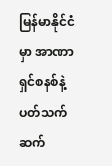မြန်မာနိုင်ငံမှာ အာဏာရှင်စနစ်နဲ့ ပတ်သက်ဆက်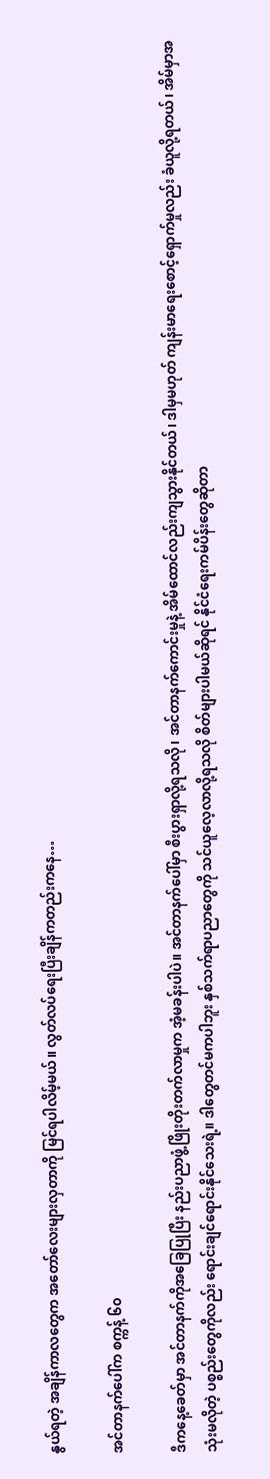နွယ်ရတဲ့ အချိန်ကာလတွေက အတော်လေးများလှတာကို မြင်ရပါလိမ့်မယ်။ လွတ်လပ်ရေးပြီးချိန်ကတည်းကနေ…

အင်တာနက်ပေါ်က စက္ကန့် ၆၀

ဒီကနေ့ခေတ်မှာ အင်တာနက်ကိုအခြေပြုပြီး နည်းပညာဖွံ့ဖြိုးတိုးတက်လာမှုက အံ့မခန်းပါပဲ။ အင်တာနက်ပေါ်မှာ စီးပွားရှာလို့ရသလို၊ အင်တာနက်ကောင်းမှုနဲ့ အိမ်ထောင်လည်းကျသွားနိုင်တယ်၊ ဒါမှမဟုတ် ကျန်းမာရေးစောင့်ရှောက်မှုလည်း ခံယူလို့ရတယ်၊ အိမ်မှာအသုံးမလိုတဲ့ ပစ္စည်းတွေကိုလည်း ရောင်းချင်ရောင်းနိုင်သေးရဲ့။ ဒါတွေတင်မကပါဘူး နှစ်သက်ရာပညာတွေကို သင်ယူလေ့လာလို့ရသလို စိတ်များပါမယ်ဆိုရင် နိုင်ငံရေးကမ်ပိန်းတွေဆိုတာ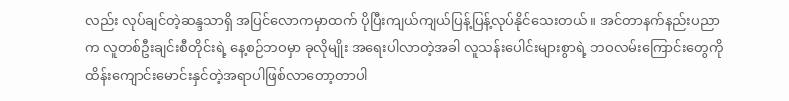လည်း လုပ်ချင်တဲ့ဆန္ဒသာရှိ အပြင်လောကမှာထက် ပိုပြီးကျယ်ကျယ်ပြန့်ပြန့်လုပ်နိုင်သေးတယ်။ အင်တာနက်နည်းပညာက လူတစ်ဦးချင်းစီတိုင်းရဲ့ နေ့စဉ်ဘဝမှာ ခုလိုမျိုး အရေးပါလာတဲ့အခါ လူသန်းပေါင်းများစွာရဲ့ ဘဝလမ်းကြောင်းတွေကို ထိန်းကျောင်းမောင်းနှင်တဲ့အရာပါဖြစ်လာတော့တာပါ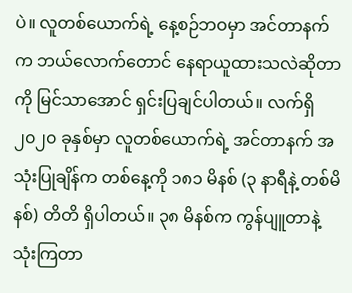ပဲ။ လူတစ်ယောက်ရဲ့ နေ့စဉ်ဘဝမှာ အင်တာနက်က ဘယ်လောက်တောင် နေရာယူထားသလဲဆိုတာကို မြင်သာအောင် ရှင်းပြချင်ပါတယ်။ လက်ရှိ ၂၀၂၀ ခုနှစ်မှာ လူတစ်ယောက်ရဲ့ အင်တာနက် အသုံးပြုချိန်က တစ်နေ့ကို ၁၈၁ မိနစ် (၃ နာရီနဲ့ တစ်မိနစ်) တိတိ ရှိပါတယ်။ ၃၈ မိနစ်က ကွန်ပျူတာနဲ့ သုံးကြတာ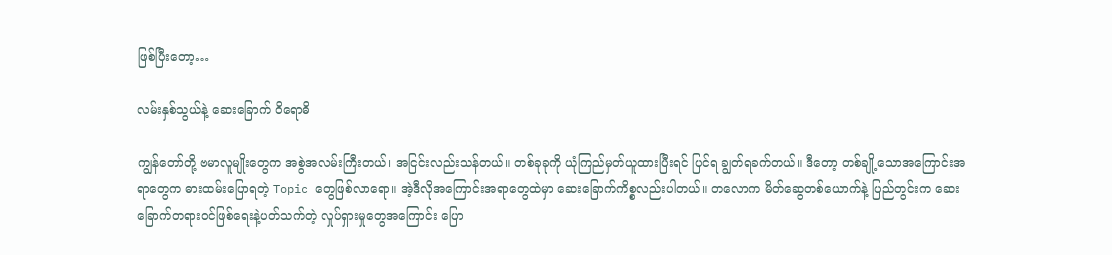ဖြစ်ပြီးတော့…

လမ်းနှစ်သွယ်နဲ့ ဆေးခြောက် ဝိရောဓိ

ကျွန်တော်တို့ ဗမာလူမျိုးတွေက အစွဲအလမ်းကြီးတယ်၊ အငြင်းလည်းသန်တယ်။ တစ်ခုခုကို ယုံကြည်မှတ်ယူထားပြီးရင် ပြင်ရ ချွတ်ရခက်တယ်။ ဒီတော့ တစ်ချို့သောအကြောင်းအရာတွေက ဓားထမ်းပြောရတဲ့ Topic တွေဖြစ်လာရော။ အဲ့ဒီလိုအကြောင်းအရာတွေထဲမှာ ဆေးခြောက်ကိစ္စလည်းပါတယ်။ တလောက မိတ်ဆွေတစ်ယောက်နဲ့ ပြည်တွင်းက ဆေးခြောက်တရားဝင်ဖြစ်ရေးနဲ့ပတ်သက်တဲ့ လှုပ်ရှားမှုတွေအကြောင်း ပြော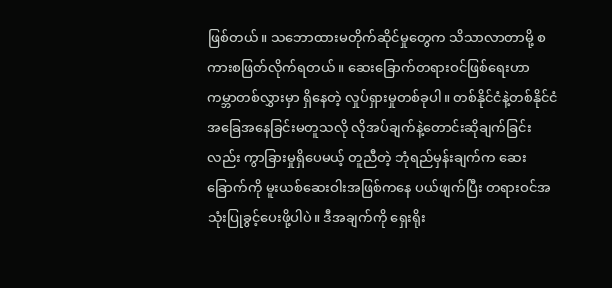ဖြစ်တယ်။ သဘောထားမတိုက်ဆိုင်မှုတွေက သိသာလာတာမို့ စကားစဖြတ်လိုက်ရတယ်။ ဆေးခြောက်တရားဝင်ဖြစ်ရေးဟာ ကမ္ဘာတစ်လွှားမှာ ရှိနေတဲ့ လှုပ်ရှားမှုတစ်ခုပါ။ တစ်နိုင်ငံနဲ့တစ်နိုင်ငံ အခြေအနေခြင်းမတူသလို လိုအပ်ချက်နဲ့တောင်းဆိုချက်ခြင်းလည်း ကွာခြားမှုရှိပေမယ့် တူညီတဲ့ ဘုံရည်မှန်းချက်က ဆေးခြောက်ကို မူးယစ်ဆေးဝါးအဖြစ်ကနေ ပယ်ဖျက်ပြီး တရားဝင်အသုံးပြုခွင့်ပေးဖို့ပါပဲ။ ဒီအချက်ကို ရှေးရိုး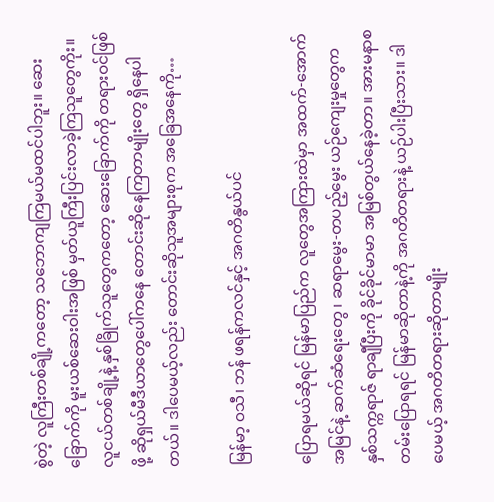စွဲတဲ့ လူကြီးတစ်ချို့ကတော့ သဘောကျကြမယ်မထင်ပါဘူး။ ဆေးခြောက်ကို မူးယစ်ဆေးဝါးအဖြစ် မှတ်ယူကြီးပြင်းလာခဲ့ကြသူတွေကိုး။ လူငယ်တစ်ချို့နဲ့ နှစ်ခြိုက်သူတွေကတော့ ဆေးခြောက်ကို တရားဝင်ဖြစ်ဖို့ ဆိုရှယ်မီဒီယာတွေပေါ်ကနေ တောင်းဆိုနေကြတာမျိုးတွေ ရှိနေပါတယ်။ ဒါပေမယ့်လည်း တောင်းဆိုသူအများစုက အခြေအနေကို…

မြန်မာ့ ဝသီ၊ ဘန် ဖရန်ကလင်နှင့် အဂတိနွယ်ပင်

ပြောရမယ်ဆိုရင် မြန်မာပြည်က လူတွေအကြားထဲမှာ အထက်-အောက်အမြင်နဲ့ ဆက်ဆံရေးတွေ ၊ ဆရာမွေး-တပည့်မွေး ယဉ်ကျေးမှုတွေက နှစ်သက္ကရာဇ် ရာချီပြီးကို ခိုင်ခိုင်မာမာ အမြစ်တွယ်နေခဲ့တာ။ အားမနာစတမ်းပြောရရင် မြန်မာဆိုတာနဲ့ကို အဂတိတရားနဲ့ ယဉ်ပါးပြီးသား။ ဒါပေမယ့် အဂတိတရားဆိုတာမျိုး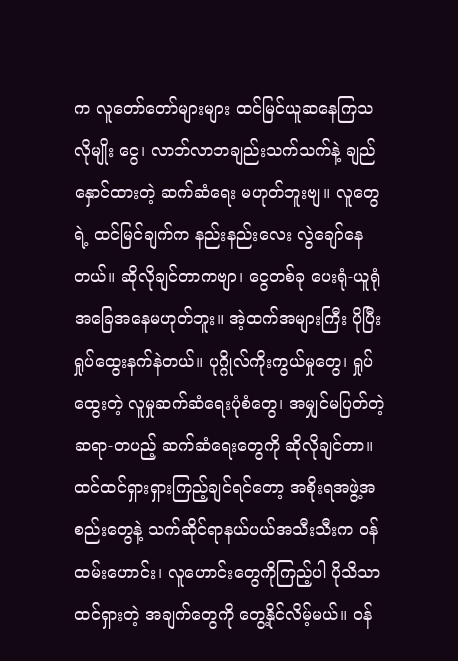က လူတော်တော်များများ ထင်မြင်ယူဆနေကြသလိုမျိုး ငွေ၊ လာဘ်လာဘချည်းသက်သက်နဲ့ ချည်နှောင်ထားတဲ့ ဆက်ဆံရေး မဟုတ်ဘူးဗျ။ လူတွေရဲ့ ထင်မြင်ချက်က နည်းနည်းလေး လွဲချော်နေတယ်။ ဆိုလိုချင်တာကဗျာ၊ ငွေတစ်ခု ပေးရုံ-ယူရုံ အခြေအနေမဟုတ်ဘူး။ အဲ့ထက်အများကြီး ပိုပြီး ရှုပ်ထွေးနက်နဲတယ်။ ပုဂ္ဂိုလ်ကိုးကွယ်မှုတွေ၊ ရှုပ်ထွေးတဲ့ လူမှုဆက်ဆံရေးပုံစံတွေ၊ အမျှင်မပြတ်တဲ့ ဆရာ-တပည့် ဆက်ဆံရေးတွေကို ဆိုလိုချင်တာ။ ထင်ထင်ရှားရှားကြည့်ချင်ရင်တော့ အစိုးရအဖွဲ့အစည်းတွေနဲ့ သက်ဆိုင်ရာနယ်ပယ်အသီးသီးက ဝန်ထမ်းဟောင်း၊ လူဟောင်းတွေကိုကြည့်ပါ ပိုသိသာထင်ရှားတဲ့ အချက်တွေကို တွေ့နိုင်လိမ့်မယ်။ ဝန်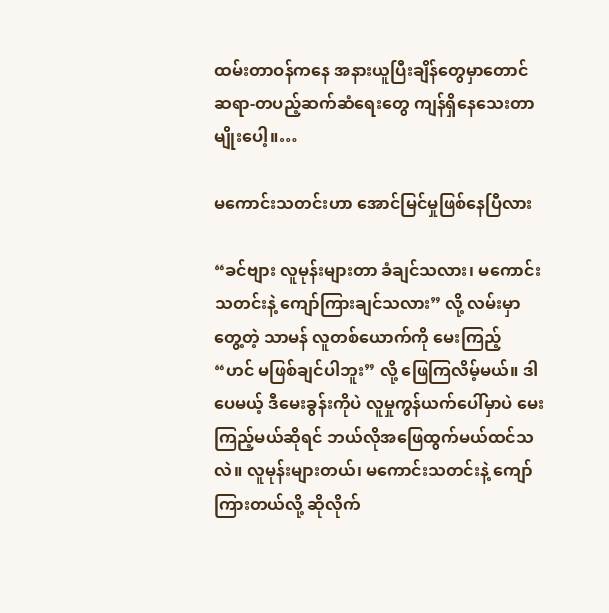ထမ်းတာဝန်ကနေ အနားယူပြီးချိန်တွေမှာတောင် ဆရာ-တပည့်ဆက်ဆံရေးတွေ ကျန်ရှိနေသေးတာမျိုးပေါ့။…

မကောင်းသတင်းဟာ အောင်မြင်မှုဖြစ်နေပြီလား

“ခင်ဗျား လူမုန်းများတာ ခံချင်သလား၊ မကောင်းသတင်းနဲ့ ကျော်ကြားချင်သလား” လို့ လမ်းမှာတွေ့တဲ့ သာမန် လူတစ်ယောက်ကို မေးကြည့် “ဟင် မဖြစ်ချင်ပါဘူး” လို့ ဖြေကြလိမ့်မယ်။ ဒါပေမယ့် ဒီမေးခွန်းကိုပဲ လူမှုကွန်ယက်ပေါ်မှာပဲ မေးကြည့်မယ်ဆိုရင် ဘယ်လိုအဖြေထွက်မယ်ထင်သလဲ။ လူမုန်းများတယ်၊ မကောင်းသတင်းနဲ့ ကျော်ကြားတယ်လို့ ဆိုလိုက်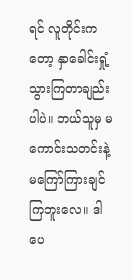ရင် လူတိုင်းကတော့ နှာခေါင်းရှုံ့သွားကြတာချည်းပါပဲ။ ဘယ်သူမှ မကောင်းသတင်းနဲ့ မကြော်ကြားချင်ကြဘူးလေ။ ဒါပေ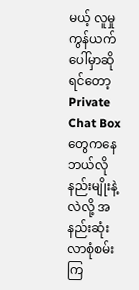မယ့် လူမှုကွန်ယက်ပေါ်မှာဆိုရင်တော့ Private Chat Box တွေကနေ ဘယ်လိုနည်းမျိုးနဲ့လဲလို့ အနည်းဆုံးလာစုံစမ်းကြ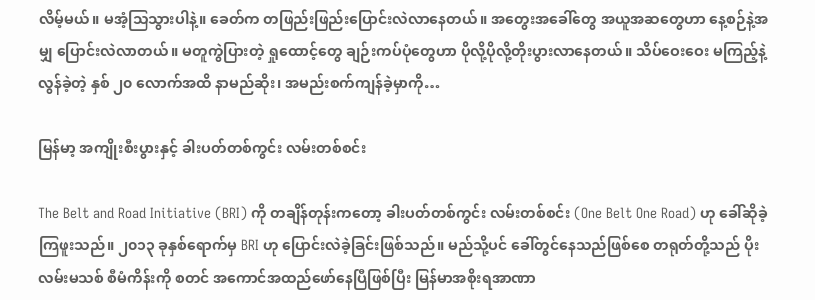လိမ့်မယ်။ မအံ့သြသွားပါနဲ့။ ခေတ်က တဖြည်းဖြည်းပြောင်းလဲလာနေတယ်။ အတွေးအခေါ်တွေ အယူအဆတွေဟာ နေ့စဉ်နဲ့အမျှ ပြောင်းလဲလာတယ်။ မတူကွဲပြားတဲ့ ရှုထောင့်တွေ ချဉ်းကပ်ပုံတွေဟာ ပိုလို့ပိုလို့တိုးပွားလာနေတယ်။ သိပ်ဝေးဝေး မကြည့်နဲ့ လွန်ခဲ့တဲ့ နှစ် ၂၀ လောက်အထိ နာမည်ဆိုး၊ အမည်းစက်ကျန်ခဲ့မှာကို…

မြန်မာ့ အကျိုးစီးပွားနှင့် ခါးပတ်တစ်ကွင်း လမ်းတစ်စင်း

The Belt and Road Initiative (BRI) ကို တချိန်တုန်းကတော့ ခါးပတ်တစ်ကွင်း လမ်းတစ်စင်း (One Belt One Road) ဟု ခေါ်ဆိုခဲ့ကြဖူးသည်။ ၂၀၁၃ ခုနှစ်ရောက်မှ BRI ဟု ပြောင်းလဲခဲ့ခြင်းဖြစ်သည်။ မည်သို့ပင် ခေါ်တွင်နေသည်ဖြစ်စေ တရုတ်တို့သည် ပိုးလမ်းမသစ် စီမံကိန်းကို စတင် အကောင်အထည်ဖော်နေပြီဖြစ်ပြီး မြန်မာအစိုးရအာဏာ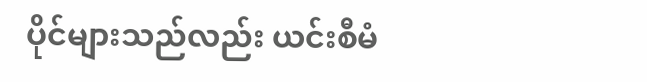ပိုင်များသည်လည်း ယင်းစီမံ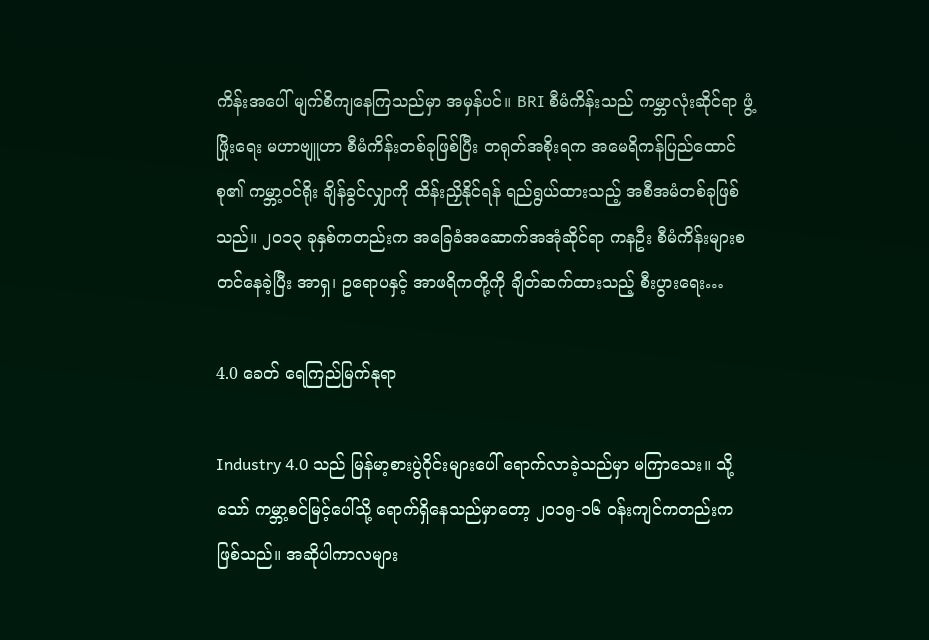ကိန်းအပေါ် မျက်စိကျနေကြသည်မှာ အမှန်ပင်။ BRI စီမံကိန်းသည် ကမ္ဘာလုံးဆိုင်ရာ ဖွံ့ဖြိုးရေး မဟာဗျူဟာ စီမံကိန်းတစ်ခုဖြစ်ပြီး တရုတ်အစိုးရက အမေရိကန်ပြည်ထောင်စု၏ ကမ္ဘာ့ဝင်ရိုး ချိန်ခွင်လျှာကို ထိန်းညှိနိုင်ရန် ရည်ရွယ်ထားသည့် အစီအမံတစ်ခုဖြစ်သည်။ ၂၀၁၃ ခုနှစ်ကတည်းက အခြေခံအဆောက်အအုံဆိုင်ရာ ကနဦး စီမံကိန်းများစတင်နေခဲ့ပြီး အာရှ၊ ဥရောပနှင့် အာဖရိကတို့ကို ချိတ်ဆက်ထားသည့် စီးပွားရေး…

4.0 ခေတ် ရေကြည်မြက်နုရာ

Industry 4.0 သည် မြန်မာ့စားပွဲဝိုင်းများပေါ် ရောက်လာခဲ့သည်မှာ မကြာသေး။ သို့သော် ကမ္ဘာ့စင်မြင့်ပေါ်သို့ ရောက်ရှိနေသည်မှာတော့ ၂၀၁၅-၁၆ ဝန်းကျင်ကတည်းကဖြစ်သည်။ အဆိုပါကာလများ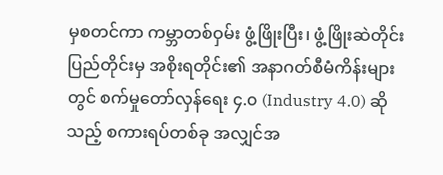မှစတင်ကာ ကမ္ဘာတစ်ဝှမ်း ဖွံ့ဖြိုးပြီး၊ ဖွံ့ဖြိုးဆဲတိုင်းပြည်တိုင်းမှ အစိုးရတိုင်း၏ အနာဂတ်စီမံကိန်းများတွင် စက်မှုတော်လှန်ရေး ၄.၀ (Industry 4.0) ဆိုသည့် စကားရပ်တစ်ခု အလျှင်အ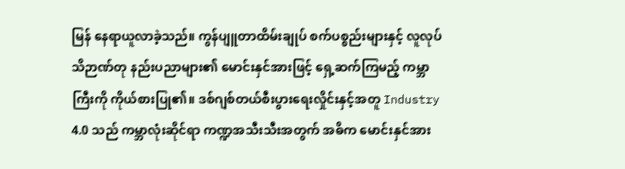မြန် နေရာယူလာခဲ့သည်။ ကွန်ပျူတာထိမ်းချုပ် စက်ပစ္စည်းများနှင့် လူလုပ်သိဉာဏ်တု နည်းပညာများ၏ မောင်းနှင်အားဖြင့် ရှေ့ဆက်ကြမည့် ကမ္ဘာကြီးကို ကိုယ်စားပြု၏။ ဒစ်ဂျစ်တယ်စီးပွားရေးလှိုင်းနှင့်အတူ Industry 4.0 သည် ကမ္ဘာလုံးဆိုင်ရာ ကဏ္ဍအသီးသီးအတွက် အဓိက မောင်းနှင်အား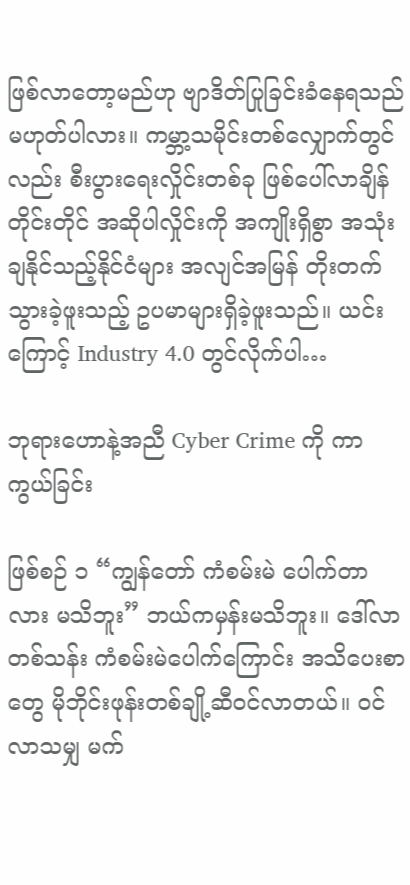ဖြစ်လာတော့မည်ဟု ဗျာဒိတ်ပြုခြင်းခံနေရသည်မဟုတ်ပါလား။ ကမ္ဘာ့သမိုင်းတစ်လျှောက်တွင်လည်း စီးပွားရေးလှိုင်းတစ်ခု ဖြစ်ပေါ်လာချိန်တိုင်းတိုင် အဆိုပါလှိုင်းကို အကျိုးရှိစွာ အသုံးချနိုင်သည့်နိုင်ငံများ အလျင်အမြန် တိုးတက်သွားခဲ့ဖူးသည့် ဥပမာများရှိခဲ့ဖူးသည်။ ယင်းကြောင့် Industry 4.0 တွင်လိုက်ပါ…

ဘုရားဟောနဲ့အညီ Cyber Crime ကို ကာကွယ်ခြင်း

ဖြစ်စဉ် ၁ “ကျွန်တော် ကံစမ်းမဲ ပေါက်တာလား မသိဘူး” ဘယ်ကမှန်းမသိဘူး။ ဒေါ်လာတစ်သန်း ကံစမ်းမဲပေါက်ကြောင်း အသိပေးစာတွေ မိုဘိုင်းဖုန်းတစ်ချို့ဆီဝင်လာတယ်။ ဝင်လာသမျှ မက်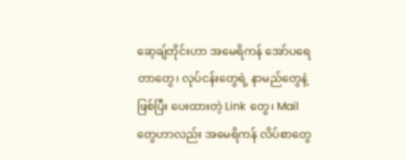ဆေ့ချ်တိုင်းဟာ အမေရိကန် အော်ပရေတာတွေ၊ လုပ်ငန်းတွေရဲ့ နာမည်တွေနဲ့ဖြစ်ပြီး ပေးထားတဲ့ Link တွေ၊ Mail တွေဟာလည်း အမေရိကန် လိပ်စာတွေ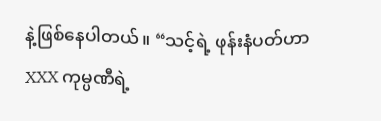နဲ့ဖြစ်နေပါတယ်။ “သင့်ရဲ့ ဖုန်းနံပတ်ဟာ XXX ကုမ္ပဏီရဲ့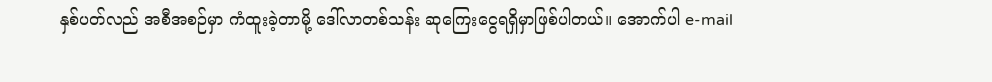နှစ်ပတ်လည် အစီအစဉ်မှာ ကံထူးခဲ့တာမို့ ဒေါ်လာတစ်သန်း ဆုကြေးငွေရရှိမှာဖြစ်ပါတယ်။ အောက်ပါ e-mail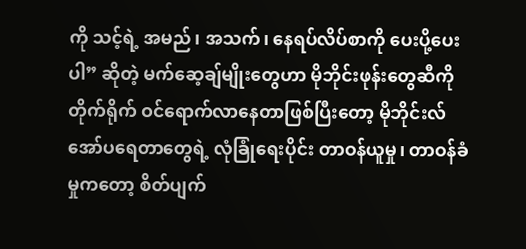ကို သင့်ရဲ့ အမည်၊ အသက်၊ နေရပ်လိပ်စာကို ပေးပို့ပေးပါ” ဆိုတဲ့ မက်ဆေ့ချ်မျိုးတွေဟာ မိုဘိုင်းဖုန်းတွေဆီကို တိုက်ရိုက် ဝင်ရောက်လာနေတာဖြစ်ပြီးတော့ မိုဘိုင်းလ်အော်ပရေတာတွေရဲ့ လုံခြုံရေးပိုင်း တာဝန်ယူမှု၊ တာဝန်ခံမှုကတော့ စိတ်ပျက်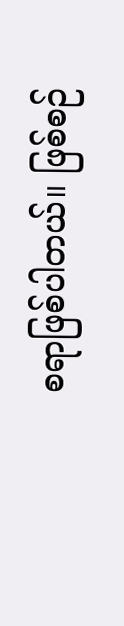စရာဖြစ်ပါတယ်။ ဖြစ်စဉ်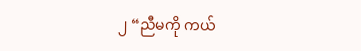၂ “ညီမကို ကယ်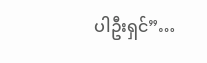ပါဦးရှင်”…